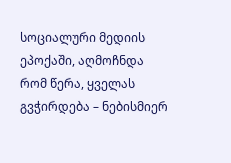სოციალური მედიის ეპოქაში, აღმოჩნდა რომ წერა, ყველას გვჭირდება – ნებისმიერ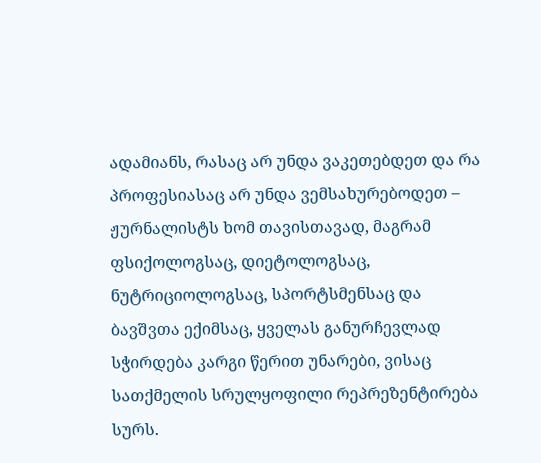ადამიანს, რასაც არ უნდა ვაკეთებდეთ და რა პროფესიასაც არ უნდა ვემსახურებოდეთ – ჟურნალისტს ხომ თავისთავად, მაგრამ ფსიქოლოგსაც, დიეტოლოგსაც, ნუტრიციოლოგსაც, სპორტსმენსაც და ბავშვთა ექიმსაც, ყველას განურჩევლად სჭირდება კარგი წერით უნარები, ვისაც სათქმელის სრულყოფილი რეპრეზენტირება სურს.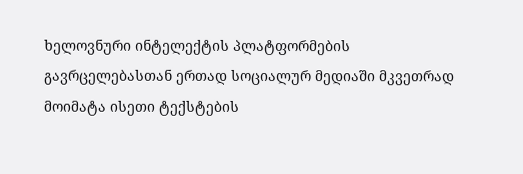ხელოვნური ინტელექტის პლატფორმების გავრცელებასთან ერთად სოციალურ მედიაში მკვეთრად მოიმატა ისეთი ტექსტების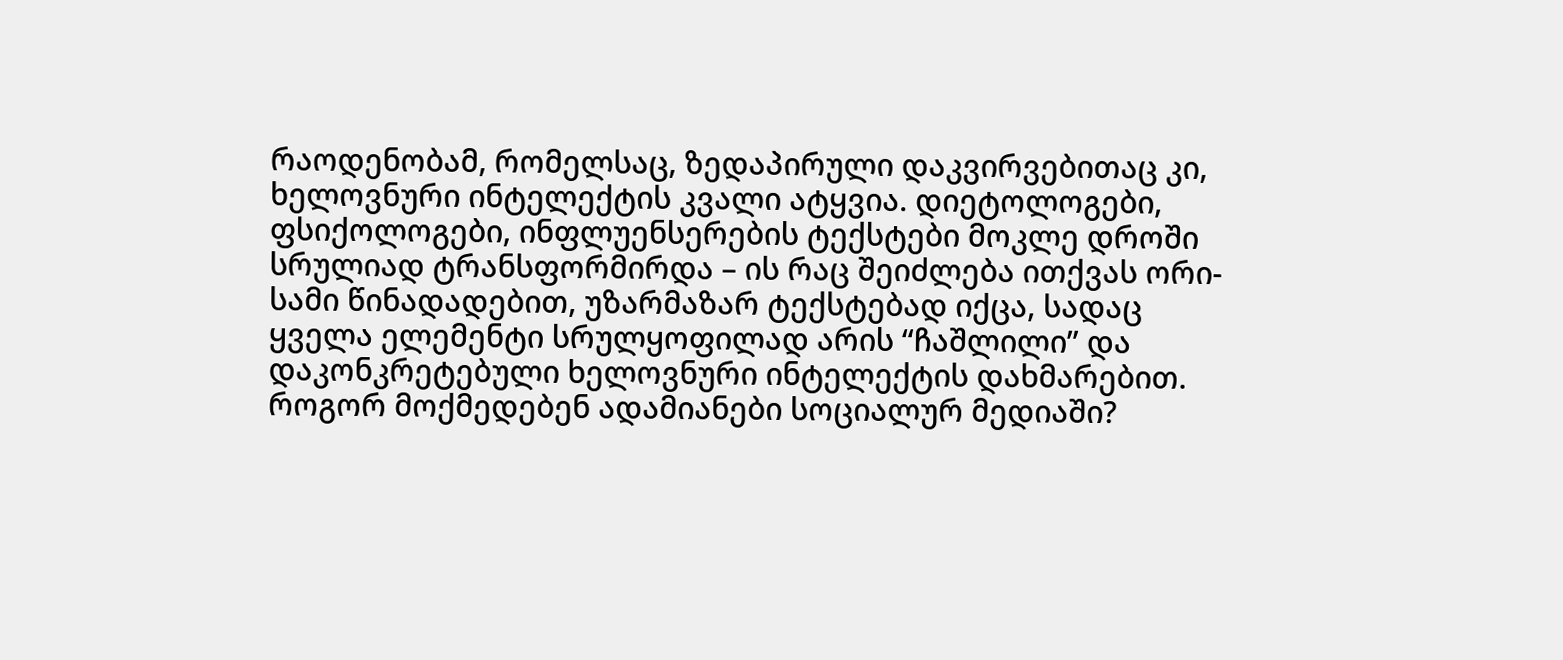რაოდენობამ, რომელსაც, ზედაპირული დაკვირვებითაც კი, ხელოვნური ინტელექტის კვალი ატყვია. დიეტოლოგები, ფსიქოლოგები, ინფლუენსერების ტექსტები მოკლე დროში სრულიად ტრანსფორმირდა – ის რაც შეიძლება ითქვას ორი-სამი წინადადებით, უზარმაზარ ტექსტებად იქცა, სადაც ყველა ელემენტი სრულყოფილად არის “ჩაშლილი” და დაკონკრეტებული ხელოვნური ინტელექტის დახმარებით.
როგორ მოქმედებენ ადამიანები სოციალურ მედიაში?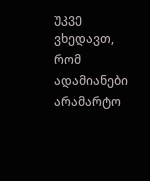უკვე ვხედავთ, რომ ადამიანები არამარტო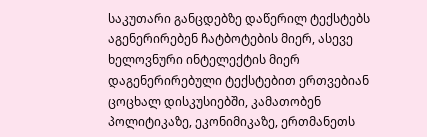საკუთარი განცდებზე დაწერილ ტექსტებს აგენერირებენ ჩატბოტების მიერ, ასევე ხელოვნური ინტელექტის მიერ დაგენერირებული ტექსტებით ერთვებიან ცოცხალ დისკუსიებში, კამათობენ პოლიტიკაზე, ეკონიმიკაზე, ერთმანეთს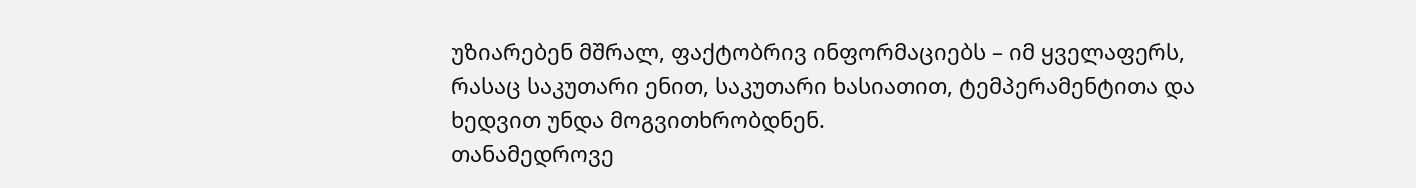უზიარებენ მშრალ, ფაქტობრივ ინფორმაციებს – იმ ყველაფერს, რასაც საკუთარი ენით, საკუთარი ხასიათით, ტემპერამენტითა და ხედვით უნდა მოგვითხრობდნენ.
თანამედროვე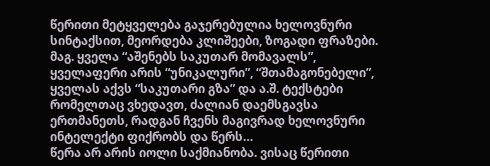წერითი მეტყველება გაჯერებულია ხელოვნური სინტაქსით, მეორდება კლიშეები, ზოგადი ფრაზები. მაგ. ყველა “აშენებს საკუთარ მომავალს”, ყველაფერი არის “უნიკალური”, “შთამაგონებელი”, ყველას აქვს “საკუთარი გზა” და ა.შ. ტექსტები რომელთაც ვხედავთ, ძალიან დაემსგავსა ერთმანეთს, რადგან ჩვენს მაგივრად ხელოვნური ინტელექტი ფიქრობს და წერს…
წერა არ არის იოლი საქმიანობა. ვისაც წერითი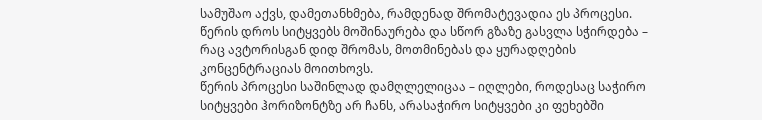სამუშაო აქვს, დამეთანხმება, რამდენად შრომატევადია ეს პროცესი. წერის დროს სიტყვებს მოშინაურება და სწორ გზაზე გასვლა სჭირდება – რაც ავტორისგან დიდ შრომას, მოთმინებას და ყურადღების კონცენტრაციას მოითხოვს.
წერის პროცესი საშინლად დამღლელიცაა – იღლები, როდესაც საჭირო სიტყვები ჰორიზონტზე არ ჩანს, არასაჭირო სიტყვები კი ფეხებში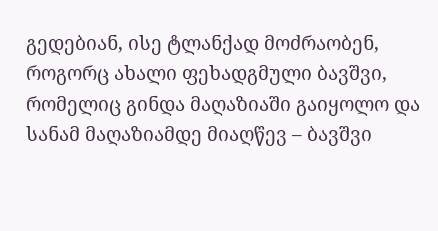გედებიან, ისე ტლანქად მოძრაობენ, როგორც ახალი ფეხადგმული ბავშვი, რომელიც გინდა მაღაზიაში გაიყოლო და სანამ მაღაზიამდე მიაღწევ – ბავშვი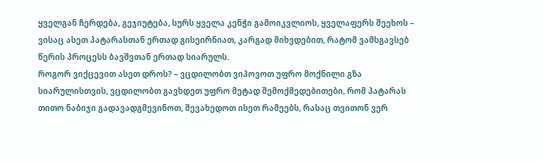ყველგან ჩერდება, გეჯიუტება, სურს ყველა კენჭი გამოიკვლიოს, ყველაფერს შეეხოს – ვისაც ასეთ პატარასთან ერთად გისეირნიათ, კარგად მიხვდებით, რატომ ვამსგავსებ წერის პროცესს ბავშვთან ერთად სიარულს.
როგორ ვიქცევით ასეთ დროს? – ვცდილობთ ვიპოვოთ უფრო მოქნილი გზა სიარულისთვის, ვცდილობთ გავხდეთ უფრო მეტად შემოქმედებითები, რომ პატარას თითო ნაბიჯი გადავადგმევინოთ, შევახედოთ ისეთ რამეებს, რასაც თვითონ ვერ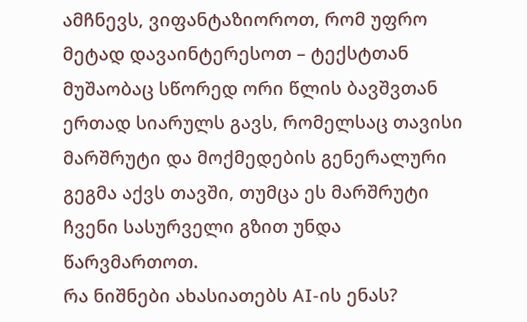ამჩნევს, ვიფანტაზიოროთ, რომ უფრო მეტად დავაინტერესოთ – ტექსტთან მუშაობაც სწორედ ორი წლის ბავშვთან ერთად სიარულს გავს, რომელსაც თავისი მარშრუტი და მოქმედების გენერალური გეგმა აქვს თავში, თუმცა ეს მარშრუტი ჩვენი სასურველი გზით უნდა წარვმართოთ.
რა ნიშნები ახასიათებს AI-ის ენას?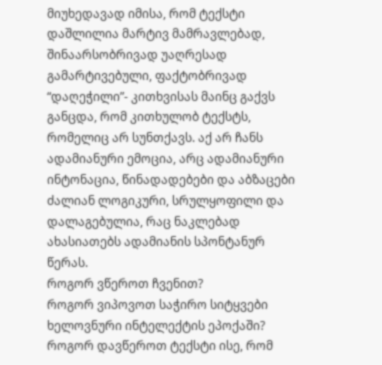მიუხედავად იმისა, რომ ტექსტი დაშლილია მარტივ მამრავლებად, შინაარსობრივად უაღრესად გამარტივებული, ფაქტობრივად “დაღეჭილი”- კითხვისას მაინც გაქვს განცდა, რომ კითხულობ ტექსტს, რომელიც არ სუნთქავს. აქ არ ჩანს ადამიანური ემოცია, არც ადამიანური ინტონაცია, წინადადებები და აბზაცები ძალიან ლოგიკური, სრულყოფილი და დალაგებულია, რაც ნაკლებად ახასიათებს ადამიანის სპონტანურ წერას.
როგორ ვწეროთ ჩვენით?
როგორ ვიპოვოთ საჭირო სიტყვები ხელოვნური ინტელექტის ეპოქაში?
როგორ დავწეროთ ტექსტი ისე, რომ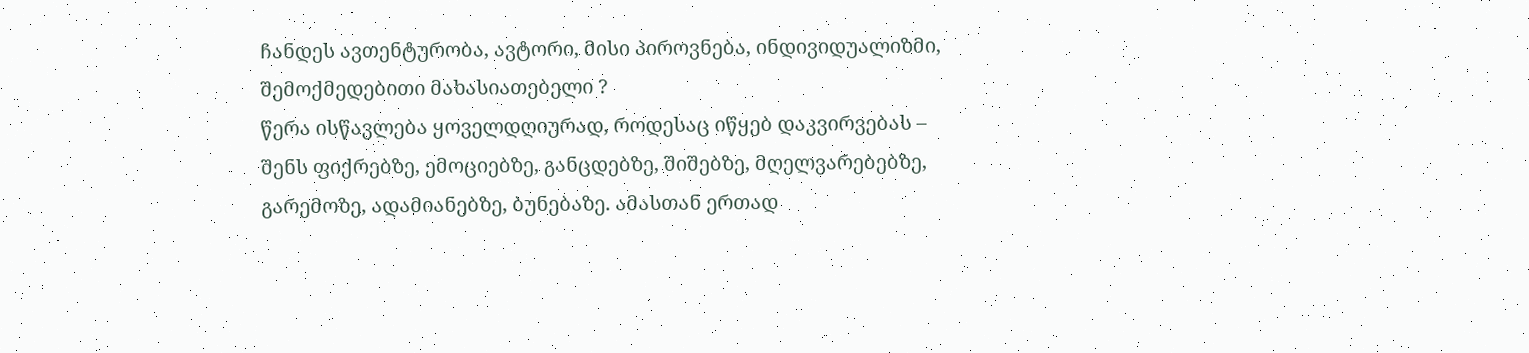ჩანდეს ავთენტურობა, ავტორი, მისი პიროვნება, ინდივიდუალიზმი, შემოქმედებითი მახასიათებელი ?
წერა ისწავლება ყოველდღიურად, როდესაც იწყებ დაკვირვებას – შენს ფიქრებზე, ემოციებზე, განცდებზე, შიშებზე, მღელვარებებზე, გარემოზე, ადამიანებზე, ბუნებაზე. ამასთან ერთად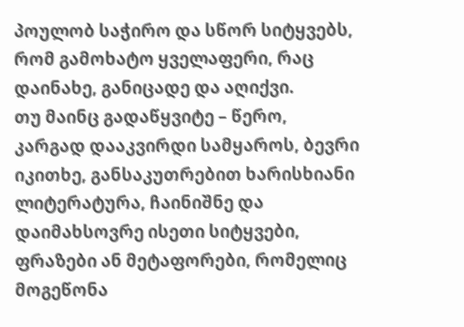პოულობ საჭირო და სწორ სიტყვებს, რომ გამოხატო ყველაფერი, რაც დაინახე, განიცადე და აღიქვი.
თუ მაინც გადაწყვიტე – წერო, კარგად დააკვირდი სამყაროს, ბევრი იკითხე, განსაკუთრებით ხარისხიანი ლიტერატურა, ჩაინიშნე და დაიმახსოვრე ისეთი სიტყვები, ფრაზები ან მეტაფორები, რომელიც მოგეწონა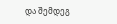და შემდეგ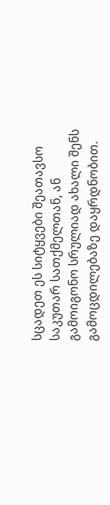სცადეთ ეს სიტყვები შეათავსო საკუთარ სათქმელთან, ან გამოიგონო სრულიად ახალი შენს გამოცდილებაზე დაყრდნობით.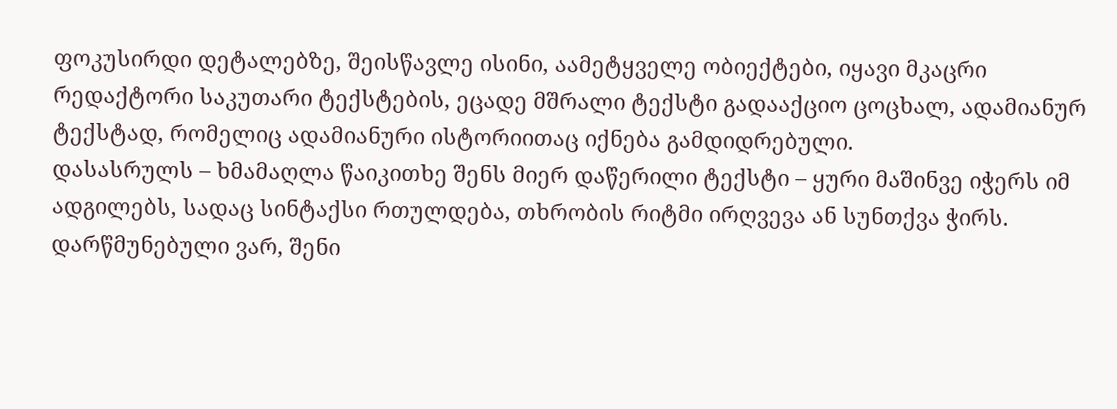ფოკუსირდი დეტალებზე, შეისწავლე ისინი, აამეტყველე ობიექტები, იყავი მკაცრი რედაქტორი საკუთარი ტექსტების, ეცადე მშრალი ტექსტი გადააქციო ცოცხალ, ადამიანურ ტექსტად, რომელიც ადამიანური ისტორიითაც იქნება გამდიდრებული.
დასასრულს – ხმამაღლა წაიკითხე შენს მიერ დაწერილი ტექსტი – ყური მაშინვე იჭერს იმ ადგილებს, სადაც სინტაქსი რთულდება, თხრობის რიტმი ირღვევა ან სუნთქვა ჭირს. დარწმუნებული ვარ, შენი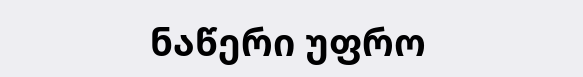ნაწერი უფრო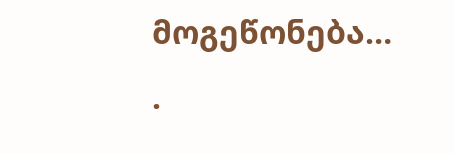მოგეწონება…
.